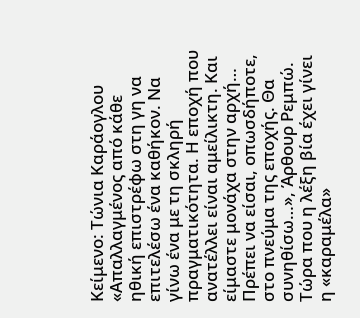Κείμενο: Τώνια Καράογλου
«Απαλλαγμένος από κάθε ηθική επιστρέφω στη γη να επιτελέσω ένα καθήκον. Να γίνω ένα με τη σκληρή πραγματικότητα. Η εποχή που ανατέλλει είναι αμείλικτη. Και είμαστε μονάχα στην αρχή… Πρέπει να είσαι, οπωσδήποτε, στο πνεύμα της εποχής. Θα συνηθίσω…», Άρθουρ Ρεμπώ.
Τώρα που η λέξη βία έχει γίνει η «καραμέλα»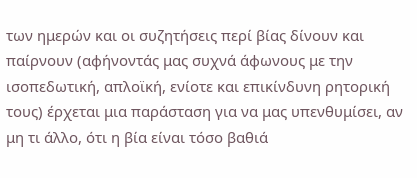των ημερών και οι συζητήσεις περί βίας δίνουν και παίρνουν (αφήνοντάς μας συχνά άφωνους με την ισοπεδωτική, απλοϊκή, ενίοτε και επικίνδυνη ρητορική τους) έρχεται μια παράσταση για να μας υπενθυμίσει, αν μη τι άλλο, ότι η βία είναι τόσο βαθιά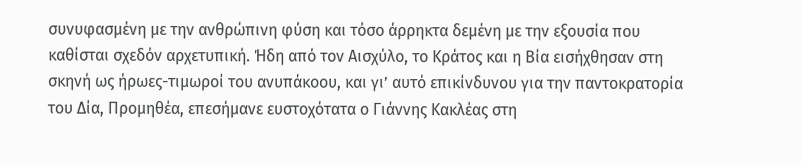συνυφασμένη με την ανθρώπινη φύση και τόσο άρρηκτα δεμένη με την εξουσία που καθίσται σχεδόν αρχετυπική. Ήδη από τον Αισχύλο, το Κράτος και η Βία εισήχθησαν στη σκηνή ως ήρωες-τιμωροί του ανυπάκοου, και γι’ αυτό επικίνδυνου για την παντοκρατορία του Δία, Προμηθέα, επεσήμανε ευστοχότατα ο Γιάννης Κακλέας στη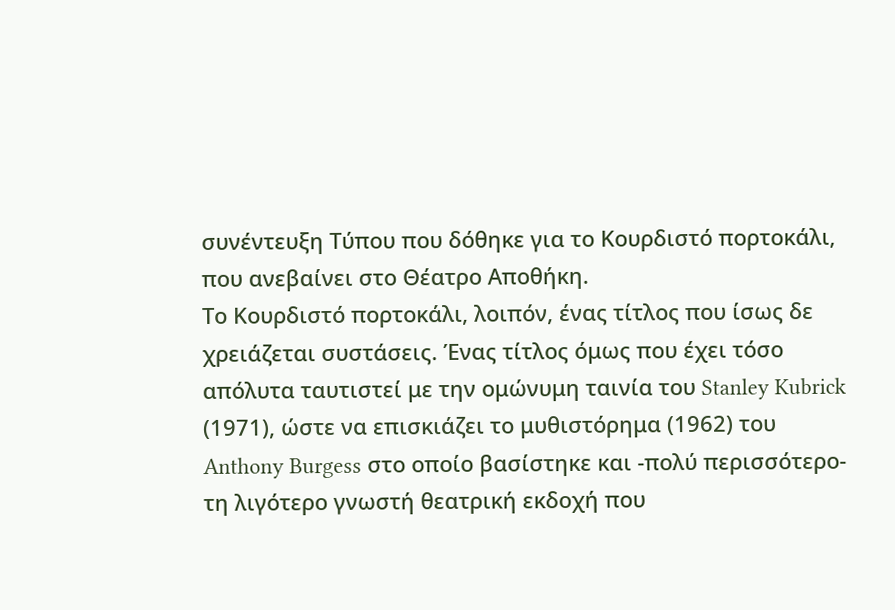συνέντευξη Τύπου που δόθηκε για το Κουρδιστό πορτοκάλι, που ανεβαίνει στο Θέατρο Αποθήκη.
Το Κουρδιστό πορτοκάλι, λοιπόν, ένας τίτλος που ίσως δε χρειάζεται συστάσεις. Ένας τίτλος όμως που έχει τόσο απόλυτα ταυτιστεί με την ομώνυμη ταινία του Stanley Kubrick (1971), ώστε να επισκιάζει το μυθιστόρημα (1962) του Anthony Burgess στο οποίο βασίστηκε και -πολύ περισσότερο- τη λιγότερο γνωστή θεατρική εκδοχή που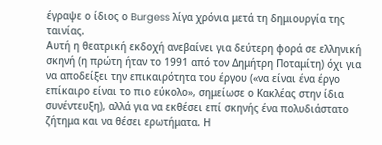έγραψε ο ίδιος ο Burgess λίγα χρόνια μετά τη δημιουργία της ταινίας.
Αυτή η θεατρική εκδοχή ανεβαίνει για δεύτερη φορά σε ελληνική σκηνή (η πρώτη ήταν το 1991 από τον Δημήτρη Ποταμίτη) όχι για να αποδείξει την επικαιρότητα του έργου («να είναι ένα έργο επίκαιρο είναι το πιο εύκολο», σημείωσε ο Κακλέας στην ίδια συνέντευξη), αλλά για να εκθέσει επί σκηνής ένα πολυδιάστατο ζήτημα και να θέσει ερωτήματα. Η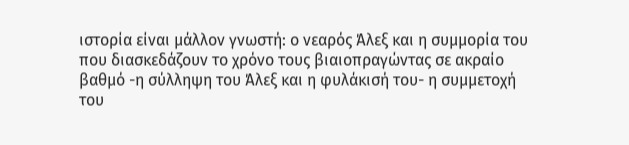ιστορία είναι μάλλον γνωστή: ο νεαρός Άλεξ και η συμμορία του που διασκεδάζουν το χρόνο τους βιαιοπραγώντας σε ακραίο βαθμό -η σύλληψη του Άλεξ και η φυλάκισή του- η συμμετοχή του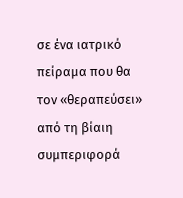σε ένα ιατρικό πείραμα που θα τον «θεραπεύσει» από τη βίαιη συμπεριφορά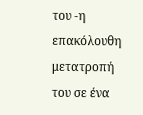του -η επακόλουθη μετατροπή του σε ένα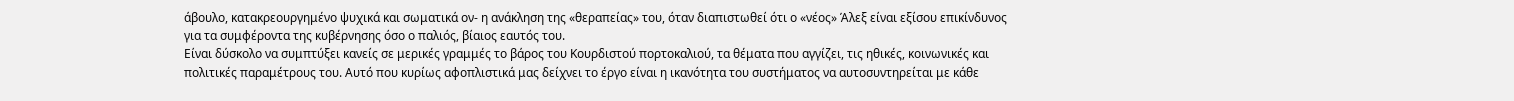άβουλο, κατακρεουργημένο ψυχικά και σωματικά ον- η ανάκληση της «θεραπείας» του, όταν διαπιστωθεί ότι ο «νέος» Άλεξ είναι εξίσου επικίνδυνος για τα συμφέροντα της κυβέρνησης όσο ο παλιός, βίαιος εαυτός του.
Είναι δύσκολο να συμπτύξει κανείς σε μερικές γραμμές το βάρος του Κουρδιστού πορτοκαλιού, τα θέματα που αγγίζει, τις ηθικές, κοινωνικές και πολιτικές παραμέτρους του. Αυτό που κυρίως αφοπλιστικά μας δείχνει το έργο είναι η ικανότητα του συστήματος να αυτοσυντηρείται με κάθε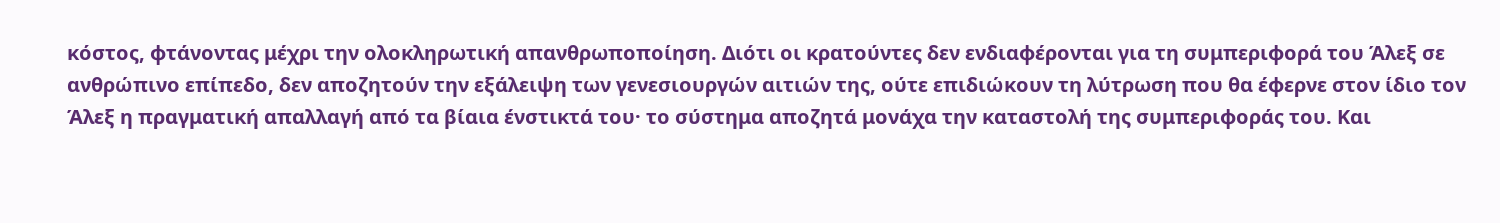κόστος, φτάνοντας μέχρι την ολοκληρωτική απανθρωποποίηση. Διότι οι κρατούντες δεν ενδιαφέρονται για τη συμπεριφορά του Άλεξ σε ανθρώπινο επίπεδο, δεν αποζητούν την εξάλειψη των γενεσιουργών αιτιών της, ούτε επιδιώκουν τη λύτρωση που θα έφερνε στον ίδιο τον Άλεξ η πραγματική απαλλαγή από τα βίαια ένστικτά του· το σύστημα αποζητά μονάχα την καταστολή της συμπεριφοράς του. Και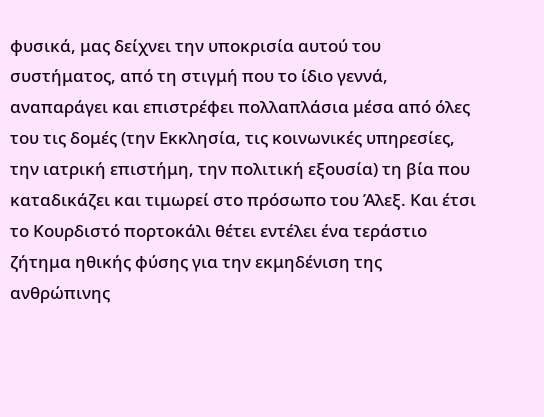φυσικά, μας δείχνει την υποκρισία αυτού του συστήματος, από τη στιγμή που το ίδιο γεννά, αναπαράγει και επιστρέφει πολλαπλάσια μέσα από όλες του τις δομές (την Εκκλησία, τις κοινωνικές υπηρεσίες, την ιατρική επιστήμη, την πολιτική εξουσία) τη βία που καταδικάζει και τιμωρεί στο πρόσωπο του Άλεξ. Και έτσι το Κουρδιστό πορτοκάλι θέτει εντέλει ένα τεράστιο ζήτημα ηθικής φύσης για την εκμηδένιση της ανθρώπινης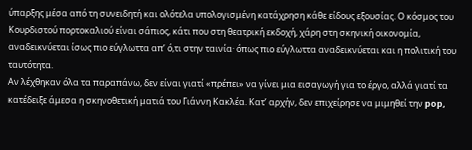ύπαρξης μέσα από τη συνειδητή και ολότελα υπολογισμένη κατάχρηση κάθε είδους εξουσίας. Ο κόσμος του Κουρδιστού πορτοκαλιού είναι σάπιος, κάτι που στη θεατρική εκδοχή, χάρη στη σκηνική οικονομία, αναδεικνύεται ίσως πιο εύγλωττα απ’ ό,τι στην ταινία· όπως πιο εύγλωττα αναδεικνύεται και η πολιτική του ταυτότητα.
Αν λέχθηκαν όλα τα παραπάνω, δεν είναι γιατί «πρέπει» να γίνει μια εισαγωγή για το έργο, αλλά γιατί τα κατέδειξε άμεσα η σκηνοθετική ματιά του Γιάννη Κακλέα. Κατ’ αρχήν, δεν επιχείρησε να μιμηθεί την pop,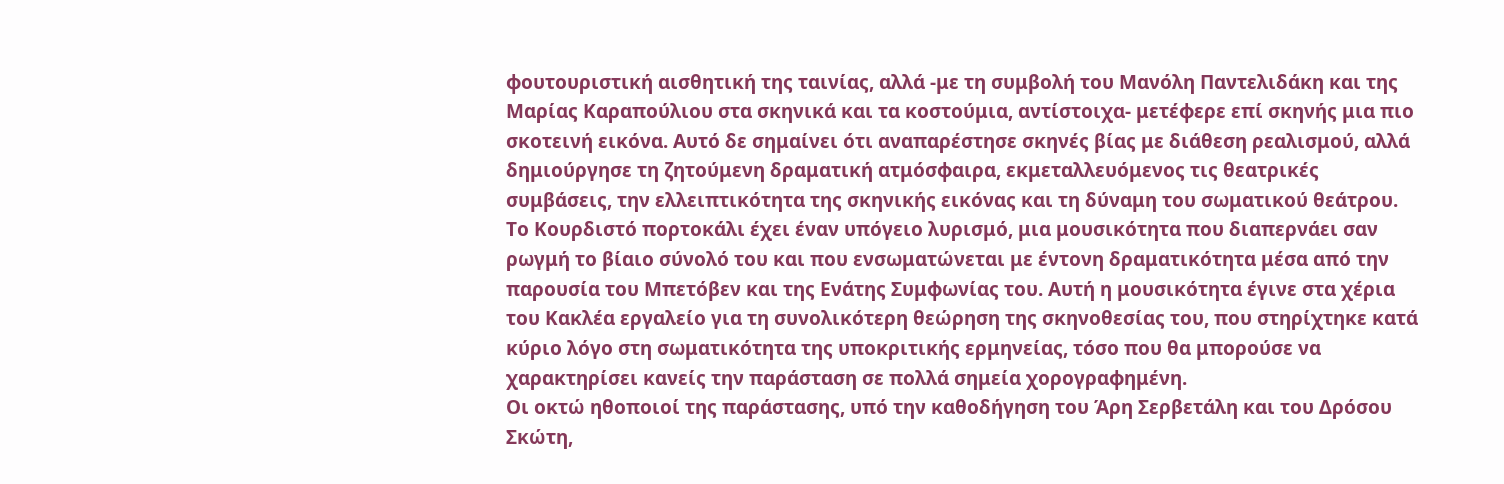φουτουριστική αισθητική της ταινίας, αλλά -με τη συμβολή του Μανόλη Παντελιδάκη και της Μαρίας Καραπούλιου στα σκηνικά και τα κοστούμια, αντίστοιχα- μετέφερε επί σκηνής μια πιο σκοτεινή εικόνα. Αυτό δε σημαίνει ότι αναπαρέστησε σκηνές βίας με διάθεση ρεαλισμού, αλλά δημιούργησε τη ζητούμενη δραματική ατμόσφαιρα, εκμεταλλευόμενος τις θεατρικές συμβάσεις, την ελλειπτικότητα της σκηνικής εικόνας και τη δύναμη του σωματικού θεάτρου. Το Κουρδιστό πορτοκάλι έχει έναν υπόγειο λυρισμό, μια μουσικότητα που διαπερνάει σαν ρωγμή το βίαιο σύνολό του και που ενσωματώνεται με έντονη δραματικότητα μέσα από την παρουσία του Μπετόβεν και της Ενάτης Συμφωνίας του. Αυτή η μουσικότητα έγινε στα χέρια του Κακλέα εργαλείο για τη συνολικότερη θεώρηση της σκηνοθεσίας του, που στηρίχτηκε κατά κύριο λόγο στη σωματικότητα της υποκριτικής ερμηνείας, τόσο που θα μπορούσε να χαρακτηρίσει κανείς την παράσταση σε πολλά σημεία χορογραφημένη.
Οι οκτώ ηθοποιοί της παράστασης, υπό την καθοδήγηση του Άρη Σερβετάλη και του Δρόσου Σκώτη,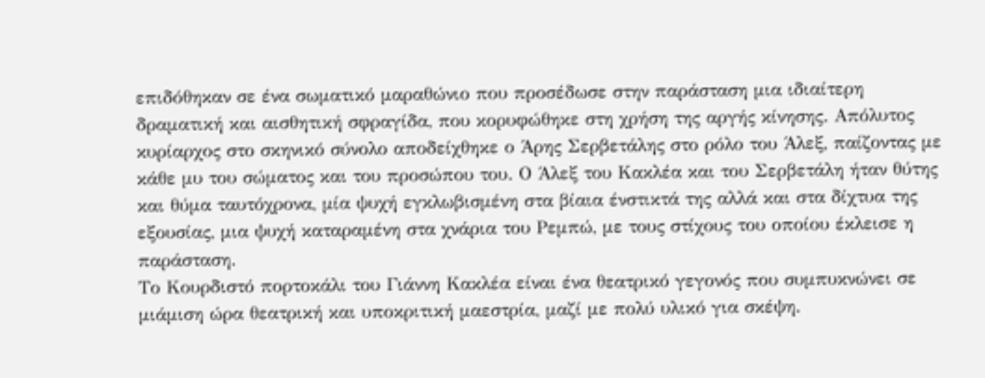επιδόθηκαν σε ένα σωματικό μαραθώνιο που προσέδωσε στην παράσταση μια ιδιαίτερη δραματική και αισθητική σφραγίδα, που κορυφώθηκε στη χρήση της αργής κίνησης. Απόλυτος κυρίαρχος στο σκηνικό σύνολο αποδείχθηκε ο Άρης Σερβετάλης στο ρόλο του Άλεξ, παίζοντας με κάθε μυ του σώματος και του προσώπου του. Ο Άλεξ του Κακλέα και του Σερβετάλη ήταν θύτης και θύμα ταυτόχρονα, μία ψυχή εγκλωβισμένη στα βίαια ένστικτά της αλλά και στα δίχτυα της εξουσίας, μια ψυχή καταραμένη στα χνάρια του Ρεμπώ, με τους στίχους του οποίου έκλεισε η παράσταση.
Το Κουρδιστό πορτοκάλι του Γιάννη Κακλέα είναι ένα θεατρικό γεγονός που συμπυκνώνει σε μιάμιση ώρα θεατρική και υποκριτική μαεστρία, μαζί με πολύ υλικό για σκέψη.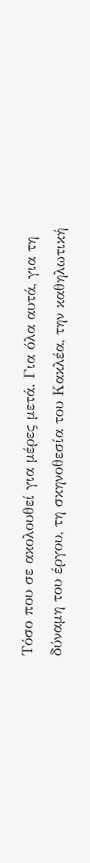Τόσο που σε ακολουθεί για μέρες μετά. Για όλα αυτά, για τη δύναμη του έργου, τη σκηνοθεσία του Κακλέα, την καθηλωτική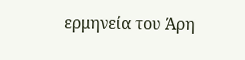ερμηνεία του Άρη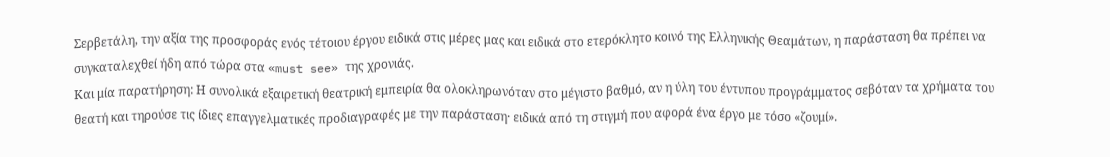Σερβετάλη, την αξία της προσφοράς ενός τέτοιου έργου ειδικά στις μέρες μας και ειδικά στο ετερόκλητο κοινό της Ελληνικής Θεαμάτων, η παράσταση θα πρέπει να συγκαταλεχθεί ήδη από τώρα στα «must see» της χρονιάς.
Και μία παρατήρηση: Η συνολικά εξαιρετική θεατρική εμπειρία θα ολοκληρωνόταν στο μέγιστο βαθμό, αν η ύλη του έντυπου προγράμματος σεβόταν τα χρήματα του θεατή και τηρούσε τις ίδιες επαγγελματικές προδιαγραφές με την παράσταση· ειδικά από τη στιγμή που αφορά ένα έργο με τόσο «ζουμί».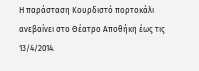Η παράσταση Κουρδιστό πορτοκάλι ανεβαίνει στο Θέατρο Αποθήκη έως τις 13/4/2014.